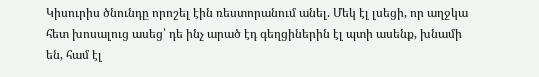Կիսուրիս ծնունդը որոշել էին ռեստորանում անել. Մեկ էլ լսեցի, որ աղջկա հետ խոսալուց ասեց՝ դե ինչ արած էդ գեղցիներին էլ պտի ասենք, խնամի են, համ էլ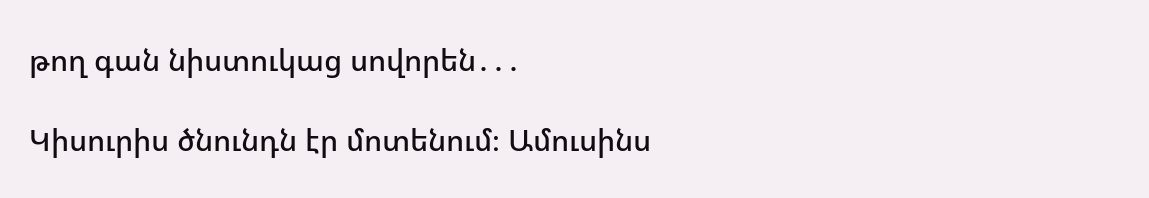թող գան նիստուկաց սովորեն․․․

Կիսուրիս ծնունդն էր մոտենում։ Ամուսինս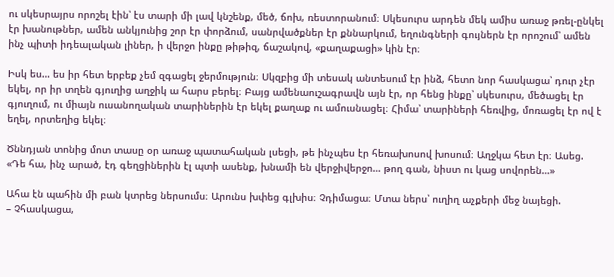ու սկեսրայրս որոշել էին՝ էս տարի մի լավ կնշենք, մեծ, ճոխ, ռեստորանում։ Սկեսուրս արդեն մեկ ամիս առաջ թռել-ընկել էր խանութներ, ամեն անկյունից շոր էր փորձում, սանրվածքներ էր քննարկում, եղունգների գույներն էր որոշում՝ ամեն ինչ պիտի իդեալական լիներ, ի վերջո ինքը թիթիզ, ճաշակով, «քաղաքացի» կին էր։

Իսկ ես… ես իր հետ երբեք չեմ զգացել ջերմություն։ Սկզբից մի տեսակ անտեսում էր ինձ, հետո նոր հասկացա՝ դուր չէր եկել, որ իր տղեն գյուղից աղջիկ ա հարս բերել։ Բայց ամենաուշագրավն այն էր, որ հենց ինքը՝ սկեսուրս, մեծացել էր գյուղում, ու միայն ուսանողական տարիներին էր եկել քաղաք ու ամուսնացել։ Հիմա՝ տարիների հեռվից, մոռացել էր ով է եղել, որտեղից եկել։

Ծննդյան տոնից մոտ տասը օր առաջ պատահական լսեցի, թե ինչպես էր հեռախոսով խոսում։ Աղջկա հետ էր։ Ասեց.
«Դե հա, ինչ արած, էդ գեղցիներին էլ պտի ասենք, խնամի են վերջիվերջո… թող գան, նիստ ու կաց սովորեն…»

Ահա էն պահին մի բան կտրեց ներսումս։ Արունս խփեց գլխիս։ Չդիմացա։ Մտա ներս՝ ուղիղ աչքերի մեջ նայեցի.
– Չհասկացա,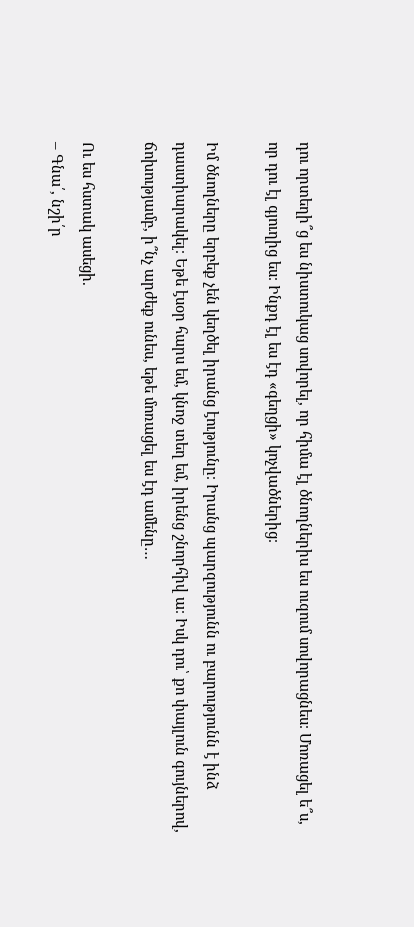դու որտեղի՞ց ես նիստուկաց սովորել, որ հիմա էլ ծնողներիս ես ուզում սովորացնես։ Մոռացել ե՞ս, որ դու էլ գյուղից ես։ Ինքդ էլ ես էդ «գեղցի» կոչվածներից։

Իմ ծնողները երբեք չեն կեղծել իրանց էությունը։ Իրանց պարզությունն ու բարությունն է ինձ դաստիարակել։ Եթե էսօր հարս եմ, կնոջ տեղ եմ, իրենց շնորհիվ ա։ Իսկ դու՝ քո փայլուն գույներով, ճոխությամբ, ի՞նչ արժեք ունես, եթե մոռացել ես էդ ամենը…

Ու ես հստակ ասեցի.
– Գնա՛, նշի՛ր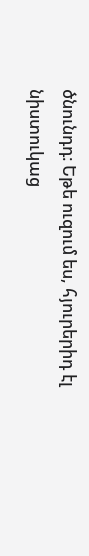ծնունդդ։ Եթե ուզում ես, հյուրերիդ էլ նիստուկաց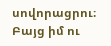սովորացրու։ Բայց իմ ու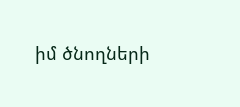իմ ծնողների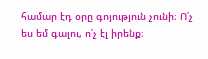համար էդ օրը գոյություն չունի։ Ո՛չ ես եմ գալու, ո՛չ էլ իրենք։